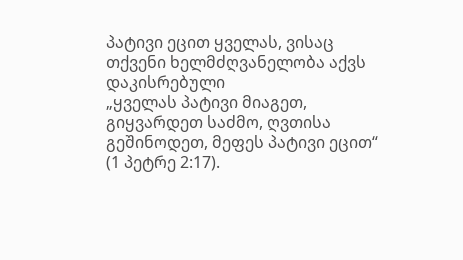პატივი ეცით ყველას, ვისაც თქვენი ხელმძღვანელობა აქვს დაკისრებული
„ყველას პატივი მიაგეთ, გიყვარდეთ საძმო, ღვთისა გეშინოდეთ, მეფეს პატივი ეცით“ (1 პეტრე 2:17).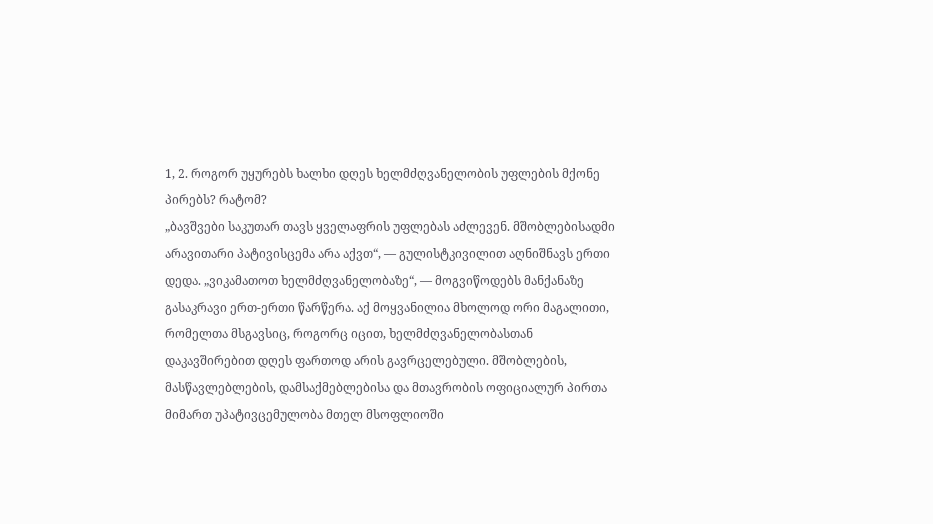1, 2. როგორ უყურებს ხალხი დღეს ხელმძღვანელობის უფლების მქონე პირებს? რატომ?
„ბავშვები საკუთარ თავს ყველაფრის უფლებას აძლევენ. მშობლებისადმი არავითარი პატივისცემა არა აქვთ“, — გულისტკივილით აღნიშნავს ერთი დედა. „ვიკამათოთ ხელმძღვანელობაზე“, — მოგვიწოდებს მანქანაზე გასაკრავი ერთ-ერთი წარწერა. აქ მოყვანილია მხოლოდ ორი მაგალითი, რომელთა მსგავსიც, როგორც იცით, ხელმძღვანელობასთან დაკავშირებით დღეს ფართოდ არის გავრცელებული. მშობლების, მასწავლებლების, დამსაქმებლებისა და მთავრობის ოფიციალურ პირთა მიმართ უპატივცემულობა მთელ მსოფლიოში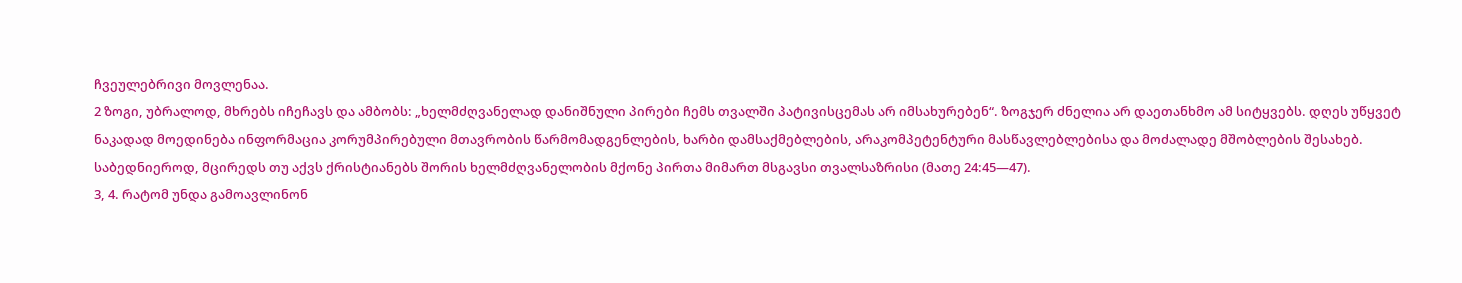ჩვეულებრივი მოვლენაა.
2 ზოგი, უბრალოდ, მხრებს იჩეჩავს და ამბობს: „ხელმძღვანელად დანიშნული პირები ჩემს თვალში პატივისცემას არ იმსახურებენ“. ზოგჯერ ძნელია არ დაეთანხმო ამ სიტყვებს. დღეს უწყვეტ ნაკადად მოედინება ინფორმაცია კორუმპირებული მთავრობის წარმომადგენლების, ხარბი დამსაქმებლების, არაკომპეტენტური მასწავლებლებისა და მოძალადე მშობლების შესახებ. საბედნიეროდ, მცირედს თუ აქვს ქრისტიანებს შორის ხელმძღვანელობის მქონე პირთა მიმართ მსგავსი თვალსაზრისი (მათე 24:45—47).
3, 4. რატომ უნდა გამოავლინონ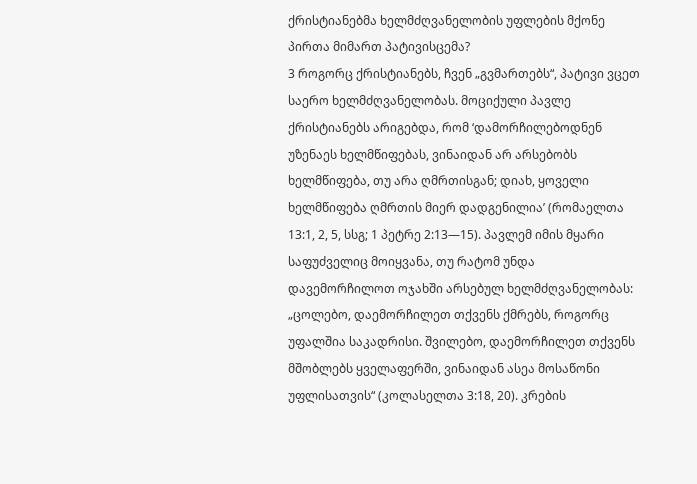ქრისტიანებმა ხელმძღვანელობის უფლების მქონე პირთა მიმართ პატივისცემა?
3 როგორც ქრისტიანებს, ჩვენ „გვმართებს“, პატივი ვცეთ საერო ხელმძღვანელობას. მოციქული პავლე ქრისტიანებს არიგებდა, რომ ‘დამორჩილებოდნენ უზენაეს ხელმწიფებას, ვინაიდან არ არსებობს ხელმწიფება, თუ არა ღმრთისგან; დიახ, ყოველი ხელმწიფება ღმრთის მიერ დადგენილია’ (რომაელთა 13:1, 2, 5, სსგ; 1 პეტრე 2:13—15). პავლემ იმის მყარი საფუძველიც მოიყვანა, თუ რატომ უნდა დავემორჩილოთ ოჯახში არსებულ ხელმძღვანელობას: „ცოლებო, დაემორჩილეთ თქვენს ქმრებს, როგორც უფალშია საკადრისი. შვილებო, დაემორჩილეთ თქვენს მშობლებს ყველაფერში, ვინაიდან ასეა მოსაწონი უფლისათვის“ (კოლასელთა 3:18, 20). კრების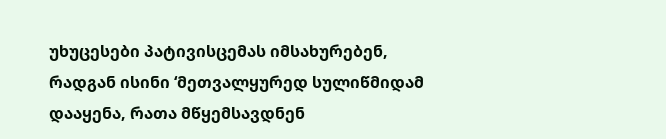უხუცესები პატივისცემას იმსახურებენ, რადგან ისინი ‘მეთვალყურედ სულიწმიდამ დააყენა, რათა მწყემსავდნენ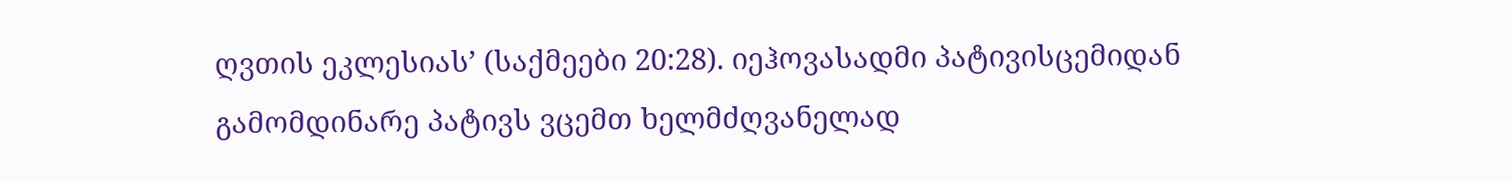ღვთის ეკლესიას’ (საქმეები 20:28). იეჰოვასადმი პატივისცემიდან გამომდინარე პატივს ვცემთ ხელმძღვანელად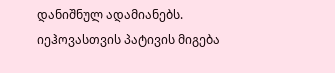დანიშნულ ადამიანებს. იეჰოვასთვის პატივის მიგება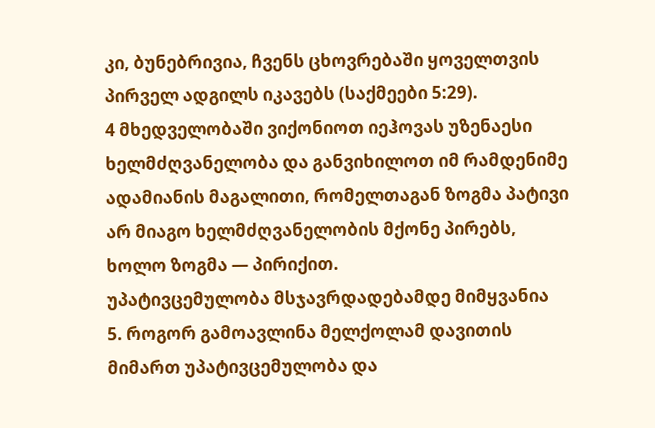კი, ბუნებრივია, ჩვენს ცხოვრებაში ყოველთვის პირველ ადგილს იკავებს (საქმეები 5:29).
4 მხედველობაში ვიქონიოთ იეჰოვას უზენაესი ხელმძღვანელობა და განვიხილოთ იმ რამდენიმე ადამიანის მაგალითი, რომელთაგან ზოგმა პატივი არ მიაგო ხელმძღვანელობის მქონე პირებს, ხოლო ზოგმა — პირიქით.
უპატივცემულობა მსჯავრდადებამდე მიმყვანია
5. როგორ გამოავლინა მელქოლამ დავითის მიმართ უპატივცემულობა და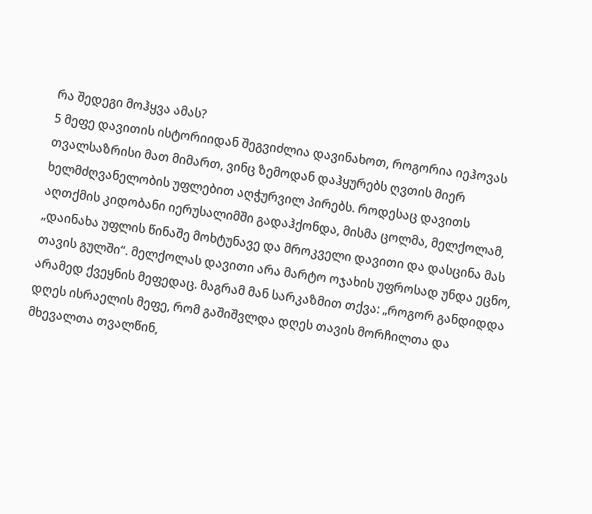რა შედეგი მოჰყვა ამას?
5 მეფე დავითის ისტორიიდან შეგვიძლია დავინახოთ, როგორია იეჰოვას თვალსაზრისი მათ მიმართ, ვინც ზემოდან დაჰყურებს ღვთის მიერ ხელმძღვანელობის უფლებით აღჭურვილ პირებს. როდესაც დავითს აღთქმის კიდობანი იერუსალიმში გადაჰქონდა, მისმა ცოლმა, მელქოლამ, „დაინახა უფლის წინაშე მოხტუნავე და მროკველი დავითი და დასცინა მას თავის გულში“. მელქოლას დავითი არა მარტო ოჯახის უფროსად უნდა ეცნო, არამედ ქვეყნის მეფედაც. მაგრამ მან სარკაზმით თქვა: „როგორ განდიდდა დღეს ისრაელის მეფე, რომ გაშიშვლდა დღეს თავის მორჩილთა და მხევალთა თვალწინ,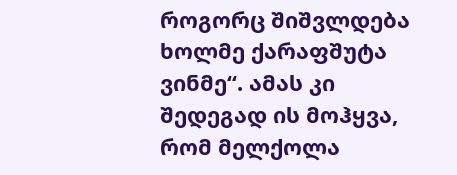როგორც შიშვლდება ხოლმე ქარაფშუტა ვინმე“. ამას კი შედეგად ის მოჰყვა, რომ მელქოლა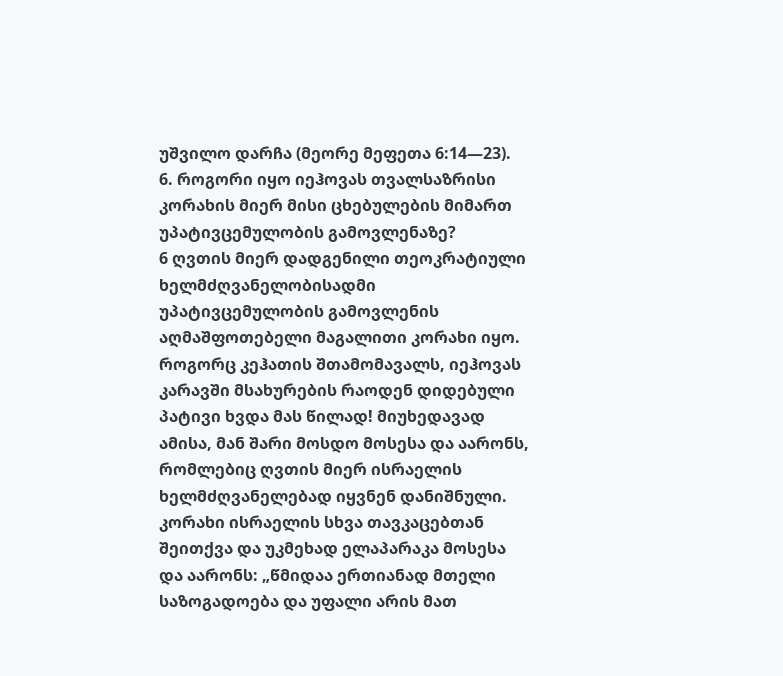უშვილო დარჩა (მეორე მეფეთა 6:14—23).
6. როგორი იყო იეჰოვას თვალსაზრისი კორახის მიერ მისი ცხებულების მიმართ უპატივცემულობის გამოვლენაზე?
6 ღვთის მიერ დადგენილი თეოკრატიული ხელმძღვანელობისადმი უპატივცემულობის გამოვლენის აღმაშფოთებელი მაგალითი კორახი იყო. როგორც კეჰათის შთამომავალს, იეჰოვას კარავში მსახურების რაოდენ დიდებული პატივი ხვდა მას წილად! მიუხედავად ამისა, მან შარი მოსდო მოსესა და აარონს, რომლებიც ღვთის მიერ ისრაელის ხელმძღვანელებად იყვნენ დანიშნული. კორახი ისრაელის სხვა თავკაცებთან შეითქვა და უკმეხად ელაპარაკა მოსესა და აარონს: „წმიდაა ერთიანად მთელი საზოგადოება და უფალი არის მათ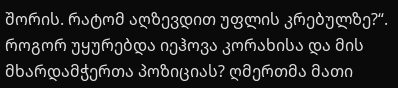შორის. რატომ აღზევდით უფლის კრებულზე?“. როგორ უყურებდა იეჰოვა კორახისა და მის მხარდამჭერთა პოზიციას? ღმერთმა მათი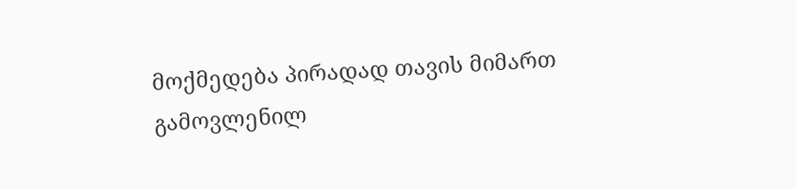მოქმედება პირადად თავის მიმართ გამოვლენილ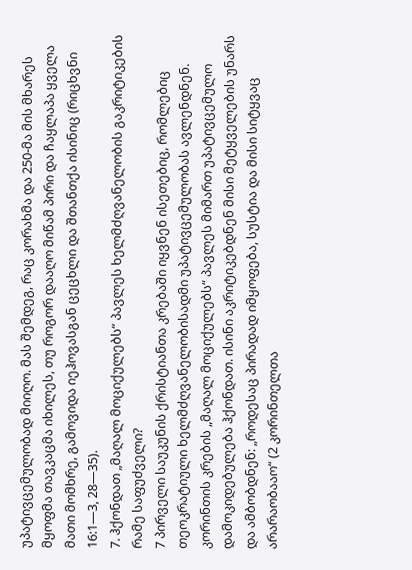უპატივცემულობად მიიღო. მას შემდეგ, რაც კორახმა და 250-მა მის მხარეს მყოფმა თავკაცმა იხილეს, თუ როგორ დააღო მიწამ პირი და ჩაყლაპა ყველა მათი მომხრე, გამოვიდა იეჰოვასგან ცეცხლი და შთანთქა ისინიც (რიცხვნი 16:1—3, 28—35).
7. ჰქონდათ „მაღალ მოციქულებს“ პავლეს ხელმძღვანელობის გაკრიტიკების რამე საფუძველი?
7 პირველი საუკუნის ქრისტიანთა კრებაში იყვნენ ისეთებიც, რომლებიც თეოკრატიული ხელმძღვანელობისადმი უპატივცემულობას ავლენდნენ. კორინთის კრების „მაღალ მოციქულებს“ პავლეს მიმართ უპატივცემულო დამოკიდებულება ჰქონდათ. ისინი აკრიტიკებდნენ მისი მეტყველების უნარს და ამბობდნენ: „როდესაც პირადად იმყოფება, სუსტია და მისი სიტყვაც არარაობააო“ (2 კორინთელთა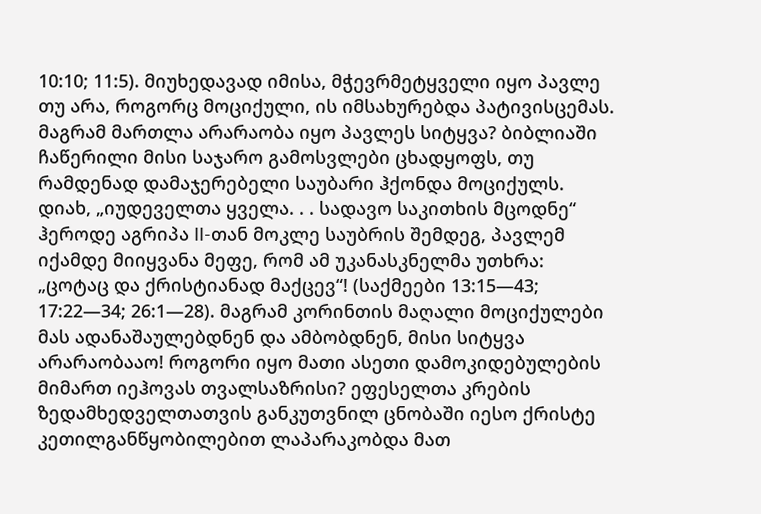10:10; 11:5). მიუხედავად იმისა, მჭევრმეტყველი იყო პავლე თუ არა, როგორც მოციქული, ის იმსახურებდა პატივისცემას. მაგრამ მართლა არარაობა იყო პავლეს სიტყვა? ბიბლიაში ჩაწერილი მისი საჯარო გამოსვლები ცხადყოფს, თუ რამდენად დამაჯერებელი საუბარი ჰქონდა მოციქულს. დიახ, „იუდეველთა ყველა. . . სადავო საკითხის მცოდნე“ ჰეროდე აგრიპა II-თან მოკლე საუბრის შემდეგ, პავლემ იქამდე მიიყვანა მეფე, რომ ამ უკანასკნელმა უთხრა: „ცოტაც და ქრისტიანად მაქცევ“! (საქმეები 13:15—43; 17:22—34; 26:1—28). მაგრამ კორინთის მაღალი მოციქულები მას ადანაშაულებდნენ და ამბობდნენ, მისი სიტყვა არარაობააო! როგორი იყო მათი ასეთი დამოკიდებულების მიმართ იეჰოვას თვალსაზრისი? ეფესელთა კრების ზედამხედველთათვის განკუთვნილ ცნობაში იესო ქრისტე კეთილგანწყობილებით ლაპარაკობდა მათ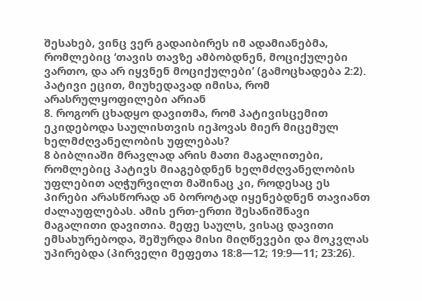შესახებ, ვინც ვერ გადაიბირეს იმ ადამიანებმა, რომლებიც ‘თავის თავზე ამბობდნენ, მოციქულები ვართო, და არ იყვნენ მოციქულები’ (გამოცხადება 2:2).
პატივი ეცით, მიუხედავად იმისა, რომ არასრულყოფილები არიან
8. როგორ ცხადყო დავითმა, რომ პატივისცემით ეკიდებოდა საულისთვის იეჰოვას მიერ მიცემულ ხელმძღვანელობის უფლებას?
8 ბიბლიაში მრავლად არის მათი მაგალითები, რომლებიც პატივს მიაგებდნენ ხელმძღვანელობის უფლებით აღჭურვილთ მაშინაც კი, როდესაც ეს პირები არასწორად ან ბოროტად იყენებდნენ თავიანთ ძალაუფლებას. ამის ერთ-ერთი შესანიშნავი მაგალითი დავითია. მეფე საულს, ვისაც დავითი ემსახურებოდა, შეშურდა მისი მიღწევები და მოკვლას უპირებდა (პირველი მეფეთა 18:8—12; 19:9—11; 23:26).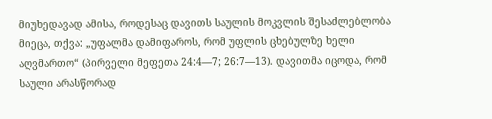მიუხედავად ამისა, როდესაც დავითს საულის მოკვლის შესაძლებლობა მიეცა, თქვა: „უფალმა დამიფაროს, რომ უფლის ცხებულზე ხელი აღვმართო“ (პირველი მეფეთა 24:4—7; 26:7—13). დავითმა იცოდა, რომ საული არასწორად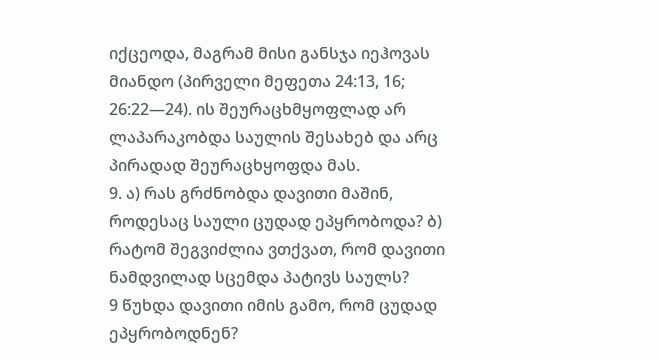იქცეოდა, მაგრამ მისი განსჯა იეჰოვას მიანდო (პირველი მეფეთა 24:13, 16; 26:22—24). ის შეურაცხმყოფლად არ ლაპარაკობდა საულის შესახებ და არც პირადად შეურაცხყოფდა მას.
9. ა) რას გრძნობდა დავითი მაშინ, როდესაც საული ცუდად ეპყრობოდა? ბ) რატომ შეგვიძლია ვთქვათ, რომ დავითი ნამდვილად სცემდა პატივს საულს?
9 წუხდა დავითი იმის გამო, რომ ცუდად ეპყრობოდნენ?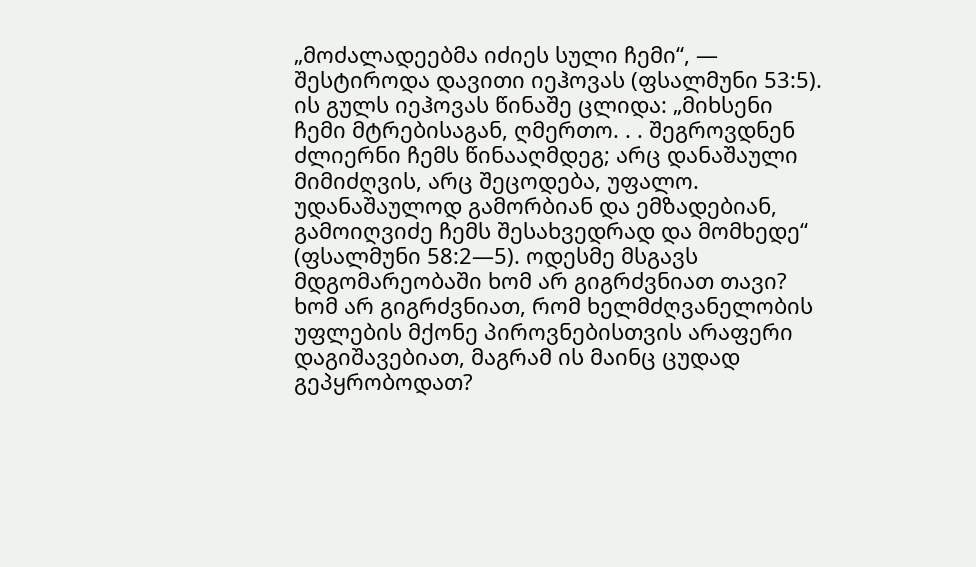„მოძალადეებმა იძიეს სული ჩემი“, — შესტიროდა დავითი იეჰოვას (ფსალმუნი 53:5). ის გულს იეჰოვას წინაშე ცლიდა: „მიხსენი ჩემი მტრებისაგან, ღმერთო. . . შეგროვდნენ ძლიერნი ჩემს წინააღმდეგ; არც დანაშაული მიმიძღვის, არც შეცოდება, უფალო. უდანაშაულოდ გამორბიან და ემზადებიან, გამოიღვიძე ჩემს შესახვედრად და მომხედე“ (ფსალმუნი 58:2—5). ოდესმე მსგავს მდგომარეობაში ხომ არ გიგრძვნიათ თავი? ხომ არ გიგრძვნიათ, რომ ხელმძღვანელობის უფლების მქონე პიროვნებისთვის არაფერი დაგიშავებიათ, მაგრამ ის მაინც ცუდად გეპყრობოდათ?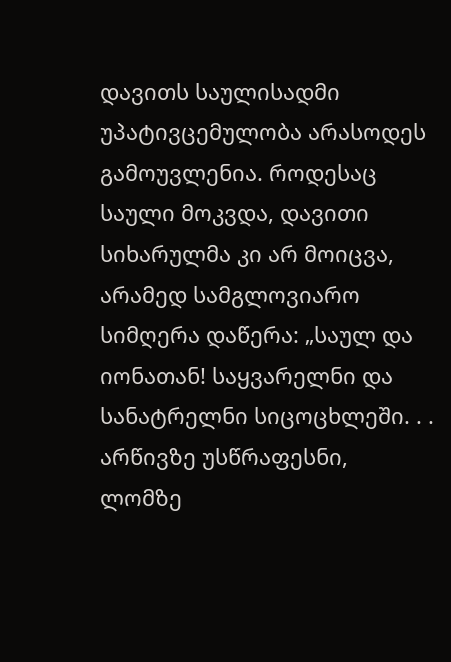დავითს საულისადმი უპატივცემულობა არასოდეს გამოუვლენია. როდესაც საული მოკვდა, დავითი სიხარულმა კი არ მოიცვა, არამედ სამგლოვიარო სიმღერა დაწერა: „საულ და იონათან! საყვარელნი და სანატრელნი სიცოცხლეში. . . არწივზე უსწრაფესნი, ლომზე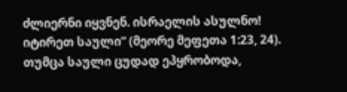ძლიერნი იყვნენ. ისრაელის ასულნო! იტირეთ საული“ (მეორე მეფეთა 1:23, 24). თუმცა საული ცუდად ეპყრობოდა,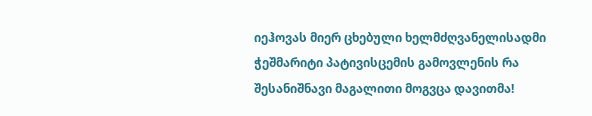იეჰოვას მიერ ცხებული ხელმძღვანელისადმი ჭეშმარიტი პატივისცემის გამოვლენის რა შესანიშნავი მაგალითი მოგვცა დავითმა!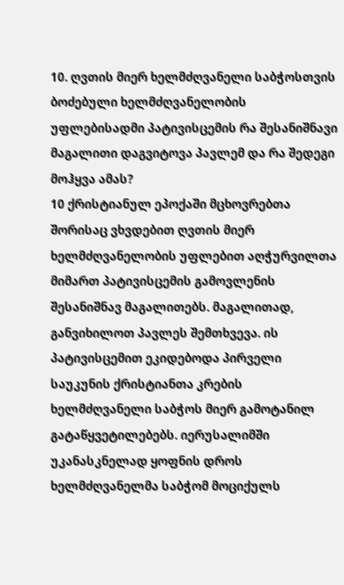10. ღვთის მიერ ხელმძღვანელი საბჭოსთვის ბოძებული ხელმძღვანელობის უფლებისადმი პატივისცემის რა შესანიშნავი მაგალითი დაგვიტოვა პავლემ და რა შედეგი მოჰყვა ამას?
10 ქრისტიანულ ეპოქაში მცხოვრებთა შორისაც ვხვდებით ღვთის მიერ ხელმძღვანელობის უფლებით აღჭურვილთა მიმართ პატივისცემის გამოვლენის შესანიშნავ მაგალითებს. მაგალითად, განვიხილოთ პავლეს შემთხვევა. ის პატივისცემით ეკიდებოდა პირველი საუკუნის ქრისტიანთა კრების ხელმძღვანელი საბჭოს მიერ გამოტანილ გატაწყვეტილებებს. იერუსალიმში უკანასკნელად ყოფნის დროს ხელმძღვანელმა საბჭომ მოციქულს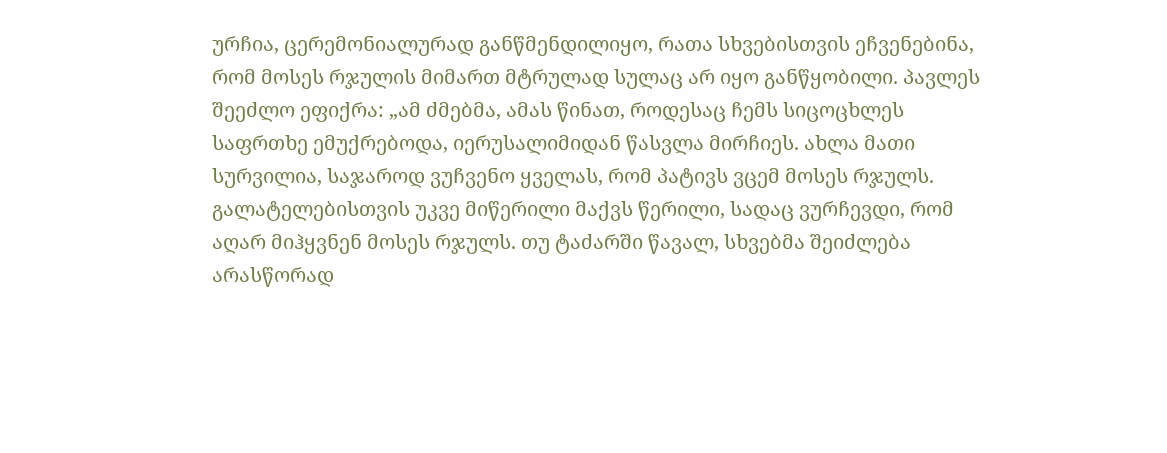ურჩია, ცერემონიალურად განწმენდილიყო, რათა სხვებისთვის ეჩვენებინა, რომ მოსეს რჯულის მიმართ მტრულად სულაც არ იყო განწყობილი. პავლეს შეეძლო ეფიქრა: „ამ ძმებმა, ამას წინათ, როდესაც ჩემს სიცოცხლეს საფრთხე ემუქრებოდა, იერუსალიმიდან წასვლა მირჩიეს. ახლა მათი სურვილია, საჯაროდ ვუჩვენო ყველას, რომ პატივს ვცემ მოსეს რჯულს. გალატელებისთვის უკვე მიწერილი მაქვს წერილი, სადაც ვურჩევდი, რომ აღარ მიჰყვნენ მოსეს რჯულს. თუ ტაძარში წავალ, სხვებმა შეიძლება არასწორად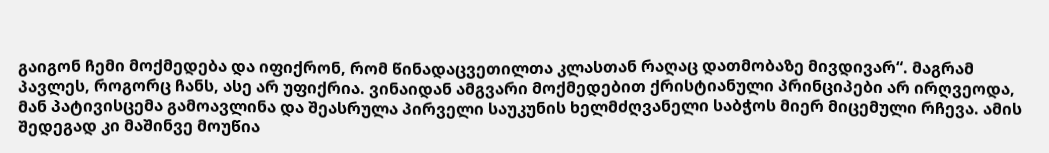გაიგონ ჩემი მოქმედება და იფიქრონ, რომ წინადაცვეთილთა კლასთან რაღაც დათმობაზე მივდივარ“. მაგრამ პავლეს, როგორც ჩანს, ასე არ უფიქრია. ვინაიდან ამგვარი მოქმედებით ქრისტიანული პრინციპები არ ირღვეოდა, მან პატივისცემა გამოავლინა და შეასრულა პირველი საუკუნის ხელმძღვანელი საბჭოს მიერ მიცემული რჩევა. ამის შედეგად კი მაშინვე მოუწია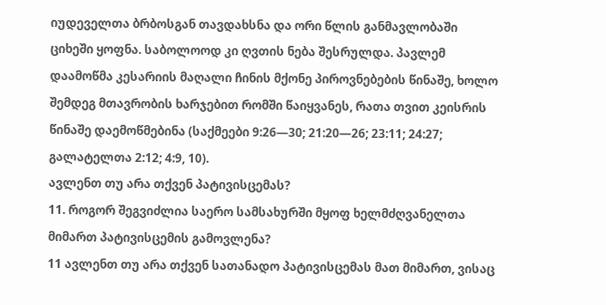იუდეველთა ბრბოსგან თავდახსნა და ორი წლის განმავლობაში ციხეში ყოფნა. საბოლოოდ კი ღვთის ნება შესრულდა. პავლემ დაამოწმა კესარიის მაღალი ჩინის მქონე პიროვნებების წინაშე, ხოლო შემდეგ მთავრობის ხარჯებით რომში წაიყვანეს, რათა თვით კეისრის წინაშე დაემოწმებინა (საქმეები 9:26—30; 21:20—26; 23:11; 24:27; გალატელთა 2:12; 4:9, 10).
ავლენთ თუ არა თქვენ პატივისცემას?
11. როგორ შეგვიძლია საერო სამსახურში მყოფ ხელმძღვანელთა მიმართ პატივისცემის გამოვლენა?
11 ავლენთ თუ არა თქვენ სათანადო პატივისცემას მათ მიმართ, ვისაც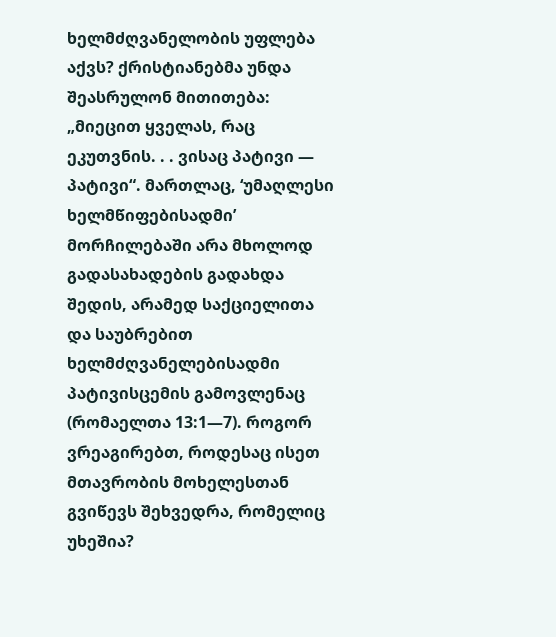ხელმძღვანელობის უფლება აქვს? ქრისტიანებმა უნდა შეასრულონ მითითება: „მიეცით ყველას, რაც ეკუთვნის. . . ვისაც პატივი — პატივი“. მართლაც, ‘უმაღლესი ხელმწიფებისადმი’ მორჩილებაში არა მხოლოდ გადასახადების გადახდა შედის, არამედ საქციელითა და საუბრებით ხელმძღვანელებისადმი პატივისცემის გამოვლენაც (რომაელთა 13:1—7). როგორ ვრეაგირებთ, როდესაც ისეთ მთავრობის მოხელესთან გვიწევს შეხვედრა, რომელიც უხეშია?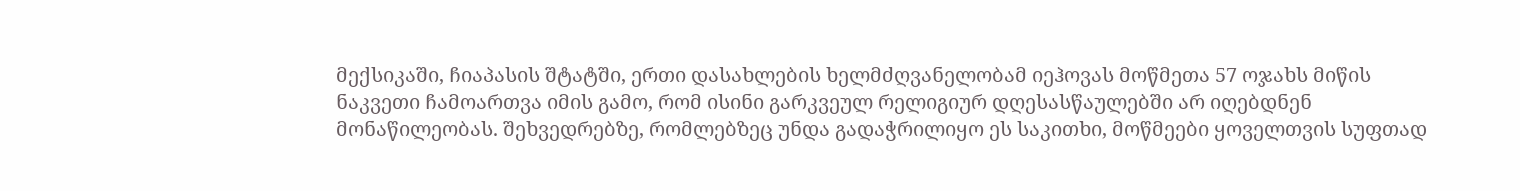მექსიკაში, ჩიაპასის შტატში, ერთი დასახლების ხელმძღვანელობამ იეჰოვას მოწმეთა 57 ოჯახს მიწის ნაკვეთი ჩამოართვა იმის გამო, რომ ისინი გარკვეულ რელიგიურ დღესასწაულებში არ იღებდნენ მონაწილეობას. შეხვედრებზე, რომლებზეც უნდა გადაჭრილიყო ეს საკითხი, მოწმეები ყოველთვის სუფთად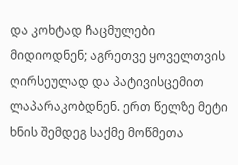და კოხტად ჩაცმულები მიდიოდნენ; აგრეთვე ყოველთვის ღირსეულად და პატივისცემით ლაპარაკობდნენ. ერთ წელზე მეტი ხნის შემდეგ საქმე მოწმეთა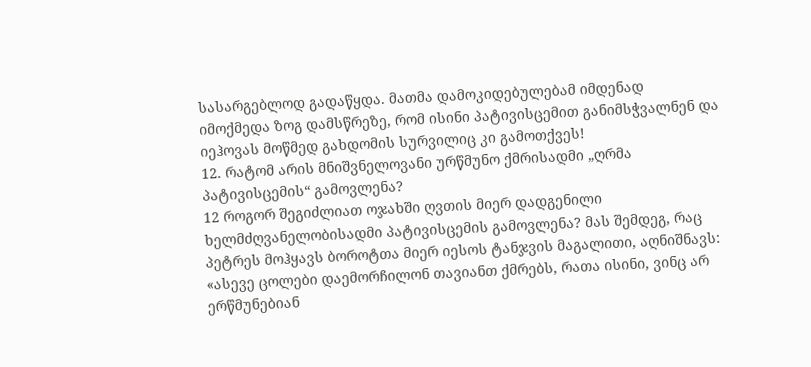სასარგებლოდ გადაწყდა. მათმა დამოკიდებულებამ იმდენად იმოქმედა ზოგ დამსწრეზე, რომ ისინი პატივისცემით განიმსჭვალნენ და იეჰოვას მოწმედ გახდომის სურვილიც კი გამოთქვეს!
12. რატომ არის მნიშვნელოვანი ურწმუნო ქმრისადმი „ღრმა პატივისცემის“ გამოვლენა?
12 როგორ შეგიძლიათ ოჯახში ღვთის მიერ დადგენილი ხელმძღვანელობისადმი პატივისცემის გამოვლენა? მას შემდეგ, რაც პეტრეს მოჰყავს ბოროტთა მიერ იესოს ტანჯვის მაგალითი, აღნიშნავს: «ასევე ცოლები დაემორჩილონ თავიანთ ქმრებს, რათა ისინი, ვინც არ ერწმუნებიან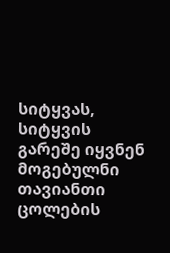სიტყვას, სიტყვის გარეშე იყვნენ მოგებულნი თავიანთი ცოლების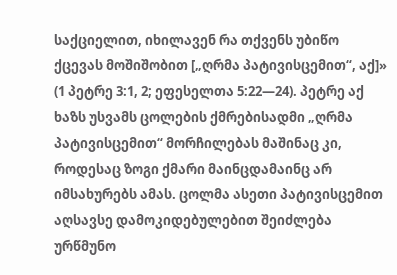საქციელით, იხილავენ რა თქვენს უბიწო ქცევას მოშიშობით [„ღრმა პატივისცემით“, აქ]» (1 პეტრე 3:1, 2; ეფესელთა 5:22—24). პეტრე აქ ხაზს უსვამს ცოლების ქმრებისადმი „ღრმა პატივისცემით“ მორჩილებას მაშინაც კი, როდესაც ზოგი ქმარი მაინცდამაინც არ იმსახურებს ამას. ცოლმა ასეთი პატივისცემით აღსავსე დამოკიდებულებით შეიძლება ურწმუნო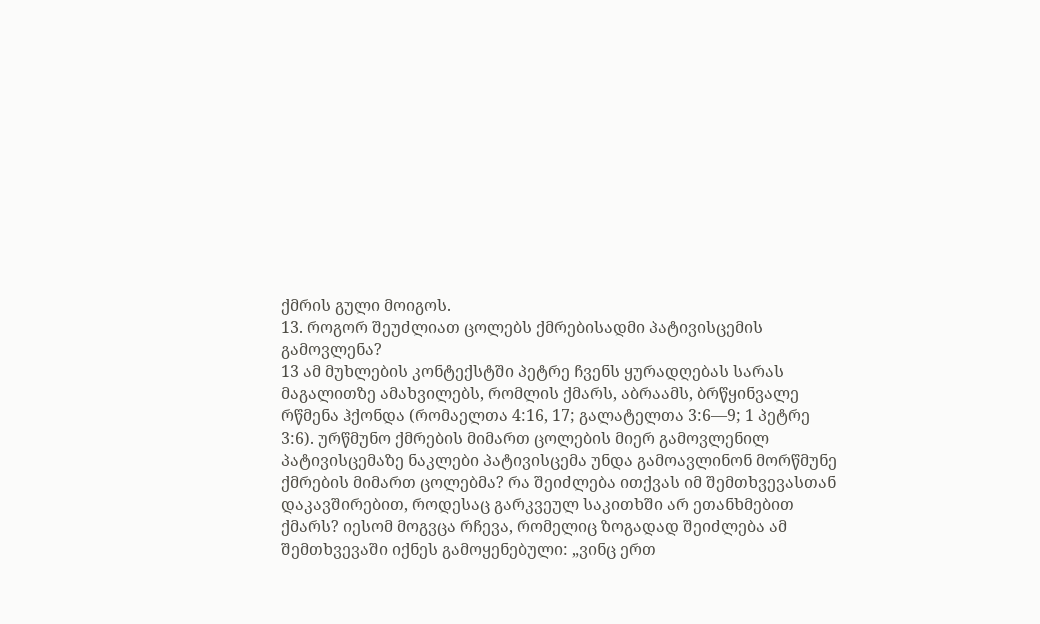ქმრის გული მოიგოს.
13. როგორ შეუძლიათ ცოლებს ქმრებისადმი პატივისცემის გამოვლენა?
13 ამ მუხლების კონტექსტში პეტრე ჩვენს ყურადღებას სარას მაგალითზე ამახვილებს, რომლის ქმარს, აბრაამს, ბრწყინვალე რწმენა ჰქონდა (რომაელთა 4:16, 17; გალატელთა 3:6—9; 1 პეტრე 3:6). ურწმუნო ქმრების მიმართ ცოლების მიერ გამოვლენილ პატივისცემაზე ნაკლები პატივისცემა უნდა გამოავლინონ მორწმუნე ქმრების მიმართ ცოლებმა? რა შეიძლება ითქვას იმ შემთხვევასთან დაკავშირებით, როდესაც გარკვეულ საკითხში არ ეთანხმებით ქმარს? იესომ მოგვცა რჩევა, რომელიც ზოგადად შეიძლება ამ შემთხვევაში იქნეს გამოყენებული: „ვინც ერთ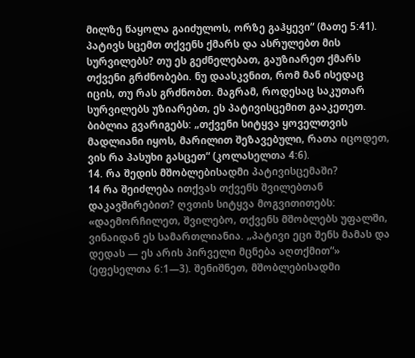მილზე წაყოლა გაიძულოს, ორზე გაჰყევი“ (მათე 5:41). პატივს სცემთ თქვენს ქმარს და ასრულებთ მის სურვილებს? თუ ეს გეძნელებათ, გაუზიარეთ ქმარს თქვენი გრძნობები. ნუ დაასკვნით, რომ მან ისედაც იცის, თუ რას გრძნობთ. მაგრამ, როდესაც საკუთარ სურვილებს უზიარებთ, ეს პატივისცემით გააკეთეთ. ბიბლია გვარიგებს: „თქვენი სიტყვა ყოველთვის მადლიანი იყოს, მარილით შეზავებული, რათა იცოდეთ, ვის რა პასუხი გასცეთ“ (კოლასელთა 4:6).
14. რა შედის მშობლებისადმი პატივისცემაში?
14 რა შეიძლება ითქვას თქვენს შვილებთან დაკავშირებით? ღვთის სიტყვა მოგვითითებს: «დაემორჩილეთ, შვილებო, თქვენს მშობლებს უფალში, ვინაიდან ეს სამართლიანია. „პატივი ეცი შენს მამას და დედას — ეს არის პირველი მცნება აღთქმით“» (ეფესელთა 6:1—3). შენიშნეთ, მშობლებისადმი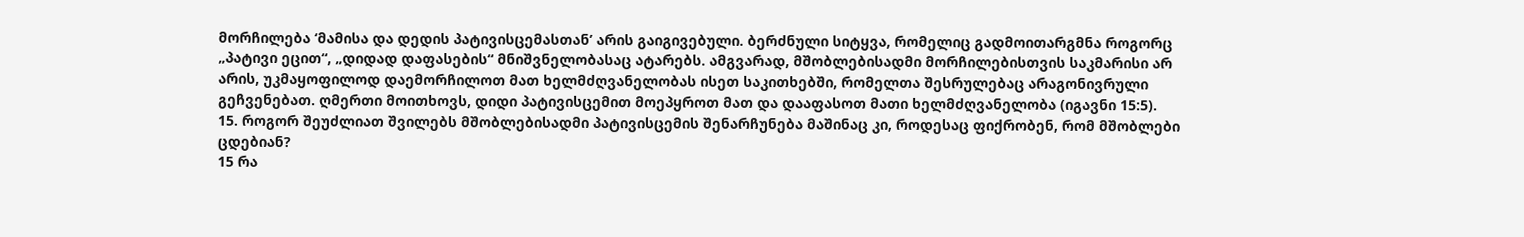მორჩილება ‘მამისა და დედის პატივისცემასთან’ არის გაიგივებული. ბერძნული სიტყვა, რომელიც გადმოითარგმნა როგორც „პატივი ეცით“, „დიდად დაფასების“ მნიშვნელობასაც ატარებს. ამგვარად, მშობლებისადმი მორჩილებისთვის საკმარისი არ არის, უკმაყოფილოდ დაემორჩილოთ მათ ხელმძღვანელობას ისეთ საკითხებში, რომელთა შესრულებაც არაგონივრული გეჩვენებათ. ღმერთი მოითხოვს, დიდი პატივისცემით მოეპყროთ მათ და დააფასოთ მათი ხელმძღვანელობა (იგავნი 15:5).
15. როგორ შეუძლიათ შვილებს მშობლებისადმი პატივისცემის შენარჩუნება მაშინაც კი, როდესაც ფიქრობენ, რომ მშობლები ცდებიან?
15 რა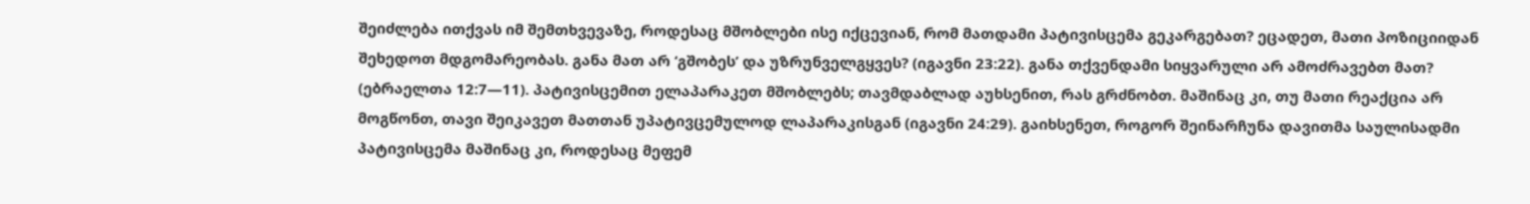შეიძლება ითქვას იმ შემთხვევაზე, როდესაც მშობლები ისე იქცევიან, რომ მათდამი პატივისცემა გეკარგებათ? ეცადეთ, მათი პოზიციიდან შეხედოთ მდგომარეობას. განა მათ არ ‘გშობეს’ და უზრუნველგყვეს? (იგავნი 23:22). განა თქვენდამი სიყვარული არ ამოძრავებთ მათ? (ებრაელთა 12:7—11). პატივისცემით ელაპარაკეთ მშობლებს; თავმდაბლად აუხსენით, რას გრძნობთ. მაშინაც კი, თუ მათი რეაქცია არ მოგწონთ, თავი შეიკავეთ მათთან უპატივცემულოდ ლაპარაკისგან (იგავნი 24:29). გაიხსენეთ, როგორ შეინარჩუნა დავითმა საულისადმი პატივისცემა მაშინაც კი, როდესაც მეფემ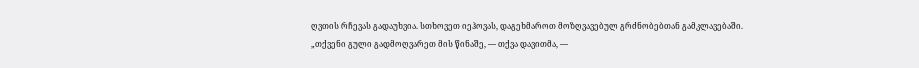ღვთის რჩევას გადაუხვია. სთხოვეთ იეჰოვას, დაგეხმაროთ მოზღვავებულ გრძნობებთან გამკლავებაში. „თქვენი გული გადმოღვარეთ მის წინაშე, — თქვა დავითმა, —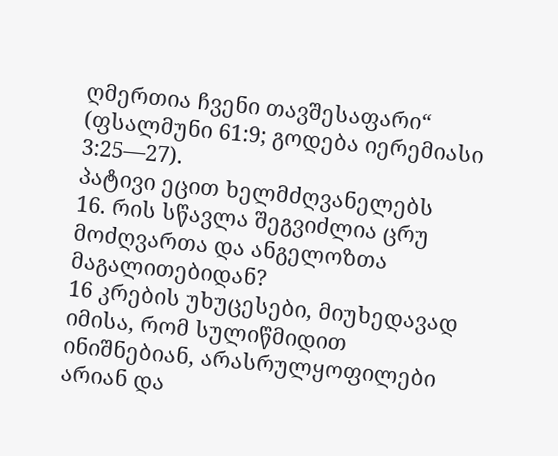ღმერთია ჩვენი თავშესაფარი“ (ფსალმუნი 61:9; გოდება იერემიასი 3:25—27).
პატივი ეცით ხელმძღვანელებს
16. რის სწავლა შეგვიძლია ცრუ მოძღვართა და ანგელოზთა მაგალითებიდან?
16 კრების უხუცესები, მიუხედავად იმისა, რომ სულიწმიდით ინიშნებიან, არასრულყოფილები არიან და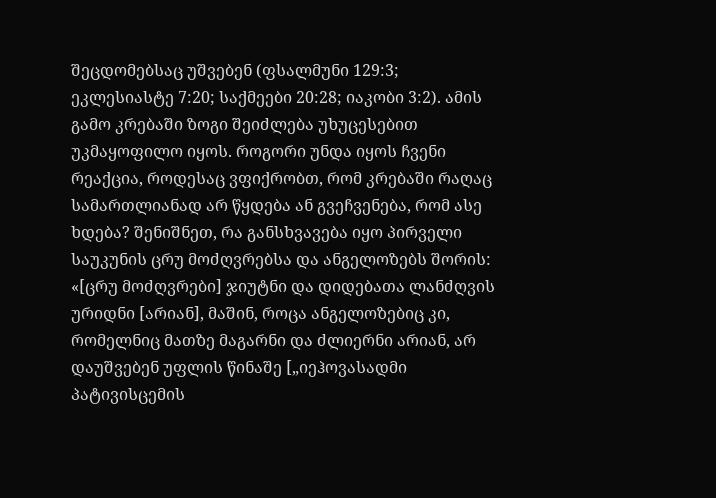შეცდომებსაც უშვებენ (ფსალმუნი 129:3; ეკლესიასტე 7:20; საქმეები 20:28; იაკობი 3:2). ამის გამო კრებაში ზოგი შეიძლება უხუცესებით უკმაყოფილო იყოს. როგორი უნდა იყოს ჩვენი რეაქცია, როდესაც ვფიქრობთ, რომ კრებაში რაღაც სამართლიანად არ წყდება ან გვეჩვენება, რომ ასე ხდება? შენიშნეთ, რა განსხვავება იყო პირველი საუკუნის ცრუ მოძღვრებსა და ანგელოზებს შორის: «[ცრუ მოძღვრები] ჯიუტნი და დიდებათა ლანძღვის ურიდნი [არიან], მაშინ, როცა ანგელოზებიც კი, რომელნიც მათზე მაგარნი და ძლიერნი არიან, არ დაუშვებენ უფლის წინაშე [„იეჰოვასადმი პატივისცემის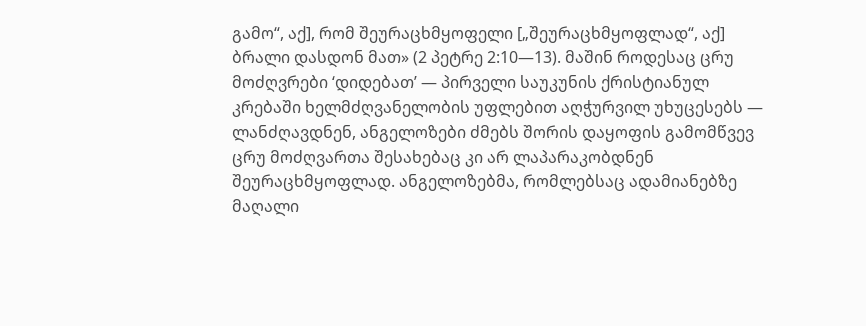გამო“, აქ], რომ შეურაცხმყოფელი [„შეურაცხმყოფლად“, აქ] ბრალი დასდონ მათ» (2 პეტრე 2:10—13). მაშინ როდესაც ცრუ მოძღვრები ‘დიდებათ’ — პირველი საუკუნის ქრისტიანულ კრებაში ხელმძღვანელობის უფლებით აღჭურვილ უხუცესებს — ლანძღავდნენ, ანგელოზები ძმებს შორის დაყოფის გამომწვევ ცრუ მოძღვართა შესახებაც კი არ ლაპარაკობდნენ შეურაცხმყოფლად. ანგელოზებმა, რომლებსაც ადამიანებზე მაღალი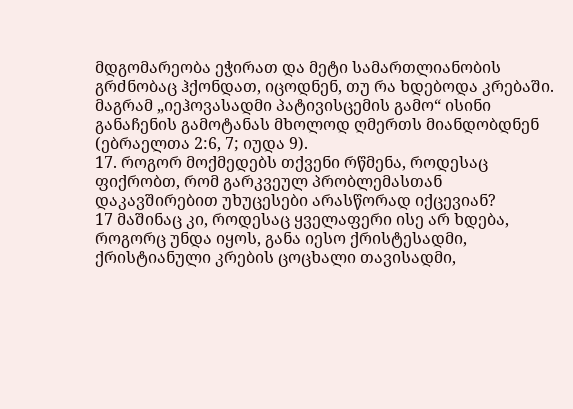მდგომარეობა ეჭირათ და მეტი სამართლიანობის გრძნობაც ჰქონდათ, იცოდნენ, თუ რა ხდებოდა კრებაში. მაგრამ „იეჰოვასადმი პატივისცემის გამო“ ისინი განაჩენის გამოტანას მხოლოდ ღმერთს მიანდობდნენ (ებრაელთა 2:6, 7; იუდა 9).
17. როგორ მოქმედებს თქვენი რწმენა, როდესაც ფიქრობთ, რომ გარკვეულ პრობლემასთან დაკავშირებით უხუცესები არასწორად იქცევიან?
17 მაშინაც კი, როდესაც ყველაფერი ისე არ ხდება, როგორც უნდა იყოს, განა იესო ქრისტესადმი, ქრისტიანული კრების ცოცხალი თავისადმი,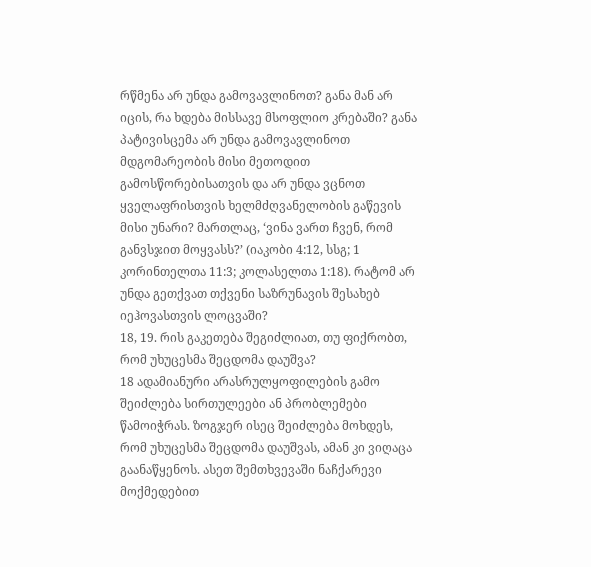რწმენა არ უნდა გამოვავლინოთ? განა მან არ იცის, რა ხდება მისსავე მსოფლიო კრებაში? განა პატივისცემა არ უნდა გამოვავლინოთ მდგომარეობის მისი მეთოდით გამოსწორებისათვის და არ უნდა ვცნოთ ყველაფრისთვის ხელმძღვანელობის გაწევის მისი უნარი? მართლაც, ‘ვინა ვართ ჩვენ, რომ განვსჯით მოყვასს?’ (იაკობი 4:12, სსგ; 1 კორინთელთა 11:3; კოლასელთა 1:18). რატომ არ უნდა გეთქვათ თქვენი საზრუნავის შესახებ იეჰოვასთვის ლოცვაში?
18, 19. რის გაკეთება შეგიძლიათ, თუ ფიქრობთ, რომ უხუცესმა შეცდომა დაუშვა?
18 ადამიანური არასრულყოფილების გამო შეიძლება სირთულეები ან პრობლემები წამოიჭრას. ზოგჯერ ისეც შეიძლება მოხდეს, რომ უხუცესმა შეცდომა დაუშვას, ამან კი ვიღაცა გაანაწყენოს. ასეთ შემთხვევაში ნაჩქარევი მოქმედებით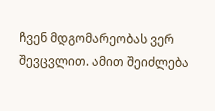ჩვენ მდგომარეობას ვერ შევცვლით. ამით შეიძლება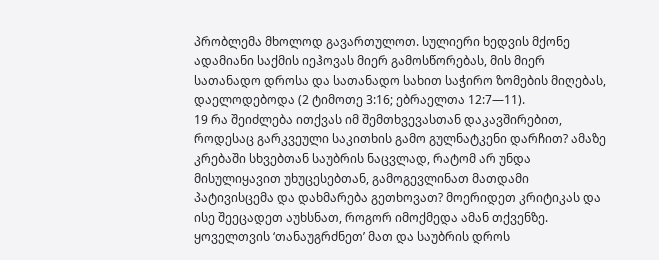პრობლემა მხოლოდ გავართულოთ. სულიერი ხედვის მქონე ადამიანი საქმის იეჰოვას მიერ გამოსწორებას, მის მიერ სათანადო დროსა და სათანადო სახით საჭირო ზომების მიღებას, დაელოდებოდა (2 ტიმოთე 3:16; ებრაელთა 12:7—11).
19 რა შეიძლება ითქვას იმ შემთხვევასთან დაკავშირებით, როდესაც გარკვეული საკითხის გამო გულნატკენი დარჩით? ამაზე კრებაში სხვებთან საუბრის ნაცვლად, რატომ არ უნდა მისულიყავით უხუცესებთან, გამოგევლინათ მათდამი პატივისცემა და დახმარება გეთხოვათ? მოერიდეთ კრიტიკას და ისე შეეცადეთ აუხსნათ, როგორ იმოქმედა ამან თქვენზე. ყოველთვის ‘თანაუგრძნეთ’ მათ და საუბრის დროს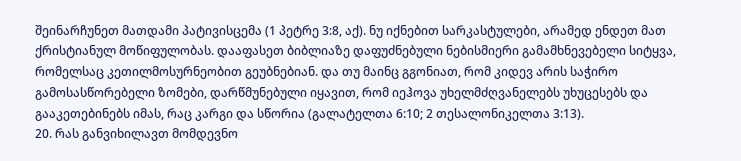შეინარჩუნეთ მათდამი პატივისცემა (1 პეტრე 3:8, აქ). ნუ იქნებით სარკასტულები, არამედ ენდეთ მათ ქრისტიანულ მოწიფულობას. დააფასეთ ბიბლიაზე დაფუძნებული ნებისმიერი გამამხნევებელი სიტყვა, რომელსაც კეთილმოსურნეობით გეუბნებიან. და თუ მაინც გგონიათ, რომ კიდევ არის საჭირო გამოსასწორებელი ზომები, დარწმუნებული იყავით, რომ იეჰოვა უხელმძღვანელებს უხუცესებს და გააკეთებინებს იმას, რაც კარგი და სწორია (გალატელთა 6:10; 2 თესალონიკელთა 3:13).
20. რას განვიხილავთ მომდევნო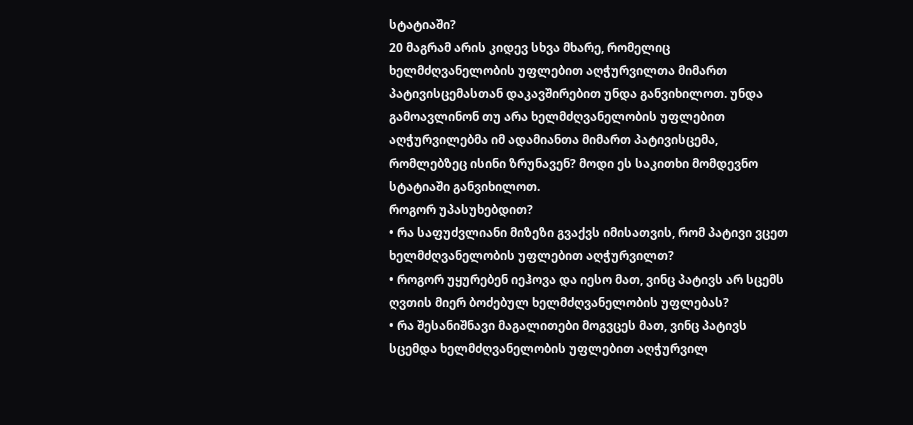სტატიაში?
20 მაგრამ არის კიდევ სხვა მხარე, რომელიც ხელმძღვანელობის უფლებით აღჭურვილთა მიმართ პატივისცემასთან დაკავშირებით უნდა განვიხილოთ. უნდა გამოავლინონ თუ არა ხელმძღვანელობის უფლებით აღჭურვილებმა იმ ადამიანთა მიმართ პატივისცემა, რომლებზეც ისინი ზრუნავენ? მოდი ეს საკითხი მომდევნო სტატიაში განვიხილოთ.
როგორ უპასუხებდით?
• რა საფუძვლიანი მიზეზი გვაქვს იმისათვის, რომ პატივი ვცეთ ხელმძღვანელობის უფლებით აღჭურვილთ?
• როგორ უყურებენ იეჰოვა და იესო მათ, ვინც პატივს არ სცემს ღვთის მიერ ბოძებულ ხელმძღვანელობის უფლებას?
• რა შესანიშნავი მაგალითები მოგვცეს მათ, ვინც პატივს სცემდა ხელმძღვანელობის უფლებით აღჭურვილ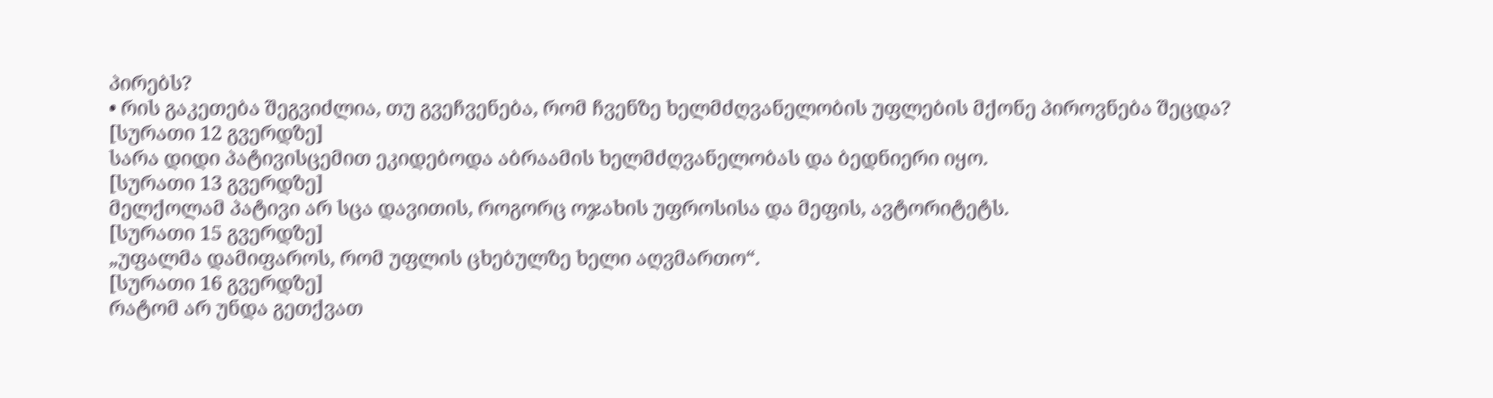პირებს?
• რის გაკეთება შეგვიძლია, თუ გვეჩვენება, რომ ჩვენზე ხელმძღვანელობის უფლების მქონე პიროვნება შეცდა?
[სურათი 12 გვერდზე]
სარა დიდი პატივისცემით ეკიდებოდა აბრაამის ხელმძღვანელობას და ბედნიერი იყო.
[სურათი 13 გვერდზე]
მელქოლამ პატივი არ სცა დავითის, როგორც ოჯახის უფროსისა და მეფის, ავტორიტეტს.
[სურათი 15 გვერდზე]
„უფალმა დამიფაროს, რომ უფლის ცხებულზე ხელი აღვმართო“.
[სურათი 16 გვერდზე]
რატომ არ უნდა გეთქვათ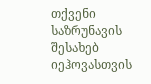თქვენი საზრუნავის შესახებ იეჰოვასთვის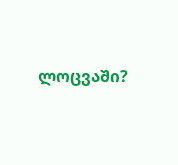ლოცვაში?